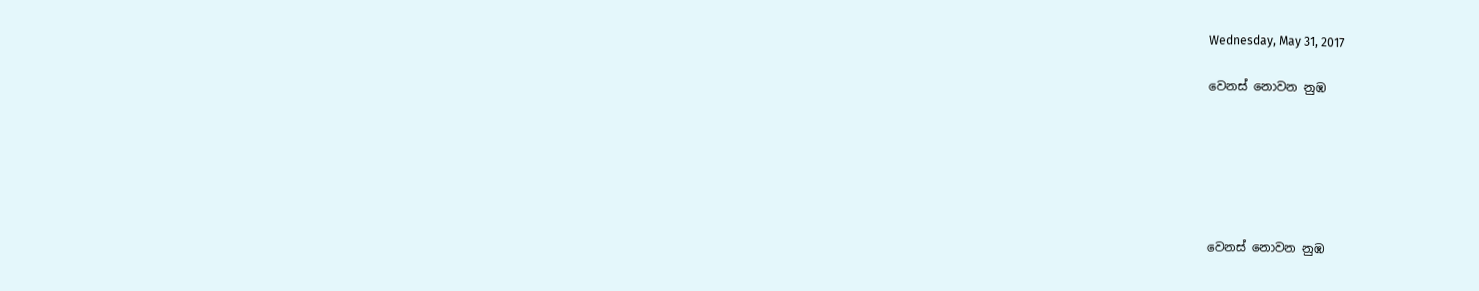Wednesday, May 31, 2017

වෙනස් නොවන නුඹ






වෙනස් නොවන නුඹ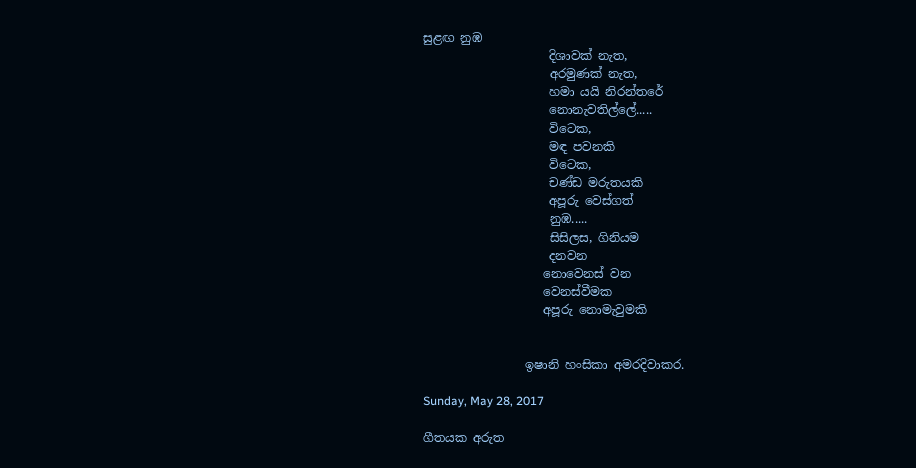සුළඟ නුඹ
                     දිශාවක් නැත,
                     අරමුණක් නැත,
                     හමා යයි නිරන්තරේ
                     නොනැවතිල්ලේ.....
                     විටෙක,
                     මඳ පවනකි
                     විටෙක,
                     චණ්ඩ මරුතයකි
                     අපූරු වෙස්ගත්
                     නුඹ.....
                     සිසිලස, ගිනියම
                     දනවන
                    නොවෙනස් වන
                    වෙනස්වීමක
                    අපූරු ‌නොමැවුමකි


                 ඉෂානි හංසිකා අමරදිවාකර.

Sunday, May 28, 2017

ගීතයක අරුත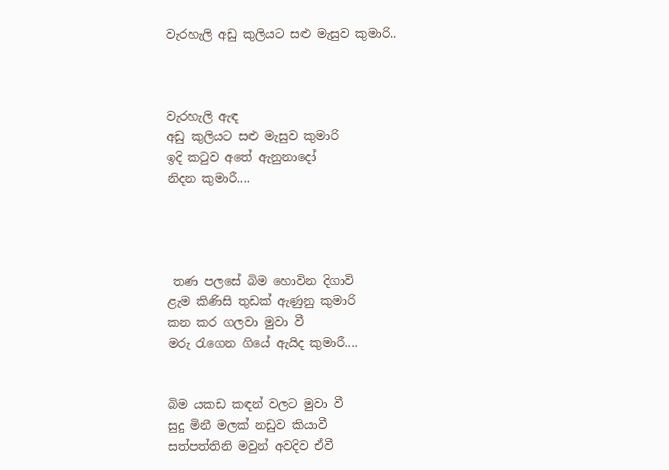වැරහැලි අඩු කුලියට සළු මැසුව කුමාරි..



වැරහැලි ඇඳ
අඩු කුලියට සළු මැසුව කුමාරි
ඉදි කටුව අතේ ඇනුනාදෝ
නිදන කුමාරී....




 තණ පලසේ බිම හොවින දිගාවි
ළැම කිණිසි තුඩක් ඇණුනු කුමාරි
කන කර ගලවා මුවා වී
මරු රැගෙන ගියේ ඇයිද කුමාරී....


බිම යකඩ කඳන් වලට මුවා වී
සුදු මිනී මලක් නඩුව කියාවී
සත්පත්තිනි මවුන් අවදිව ඒවී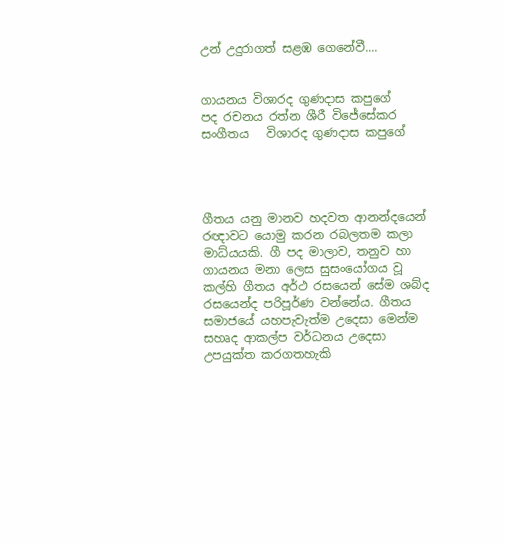උන් උදුරාගත් සළඹ ගෙනේවී....


ගායනය විශාරද ගුණදාස කපුගේ
පද රචනය රත්න ශීරී විජේසේකර
සංගීතය   විශාරද ගුණදාස කපුගේ




ගීතය යනු මානව හදවත ආනන්දයෙන් රඥාවට යොමු කරන රබලතම කලා මාධ්යයකි. ගී පද මාලාව, තනුව හා ගායනය මනා ලෙස සුසංයෝගය වූ කල්හි ගීතය අර්ථ රසයෙන් සේම ශබ්ද රසයෙන්ද පරිපූර්ණ වන්නේය. ගීතය සමාජයේ යහපැවැත්ම උදෙසා මෙන්ම සහෘද ආකල්ප වර්ධනය උදෙසා උපයුක්ත කරගතහැකි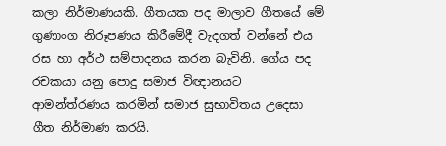කලා නිර්මාණයකි. ගීතයක පද මාලාව ගීතයේ මේ ගුණාංග නිරූපණය කිරීමේදී වැදගත් වන්නේ එය රස හා අර්ථ සම්පාදනය කරන බැවිනි. ගේය පද රචකයා යනු පොදු සමාජ විඥානයට ආමන්ත්රණය කරමින් සමාජ සුභාවිතය උදෙසා ගීත නිර්මාණ කරයි.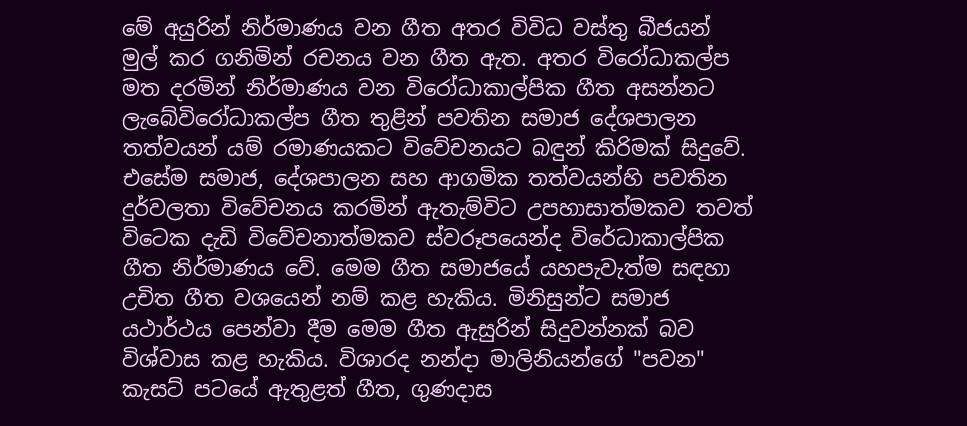මේ අයුරින් නිර්මාණය වන ගීත අතර විවිධ වස්තු බීජයන් මුල් කර ගනිමින් රචනය වන ගීත ඇත. අතර විරෝධාකල්ප මත දරමින් නිර්මාණය වන විරෝධාකාල්පික ගීත අසන්නට ලැබේවිරෝධාකල්ප ගීත තුළින් පවතින සමාජ දේශපාලන තත්වයන් යම් රමාණයකට විවේචනයට බඳුන් කිරිමක් සිදුවේ. එසේම සමාජ, දේශපාලන සහ ආගමික තත්වයන්හි පවතින දුර්වලතා විවේචනය කරමින් ඇතැම්විට උපහාසාත්මකව තවත් විටෙක දැඩි විවේචනාත්මකව ස්වරූපයෙන්ද විරේධාකාල්පික ගීත නිර්මාණය වේ. මෙම ගීත සමාජයේ යහපැවැත්ම සඳහා උචිත ගීත වශයෙන් නම් කළ හැකිය. මිනිසුන්ට සමාජ යථාර්ථය පෙන්වා දීම මෙම ගීත ඇසුරින් සිදුවන්නක් බව විශ්වාස කළ හැකිය. විශාරද නන්දා මාලිනියන්ගේ "පවන" කැසට් පටයේ ඇතුළත් ගීත, ගුණදාස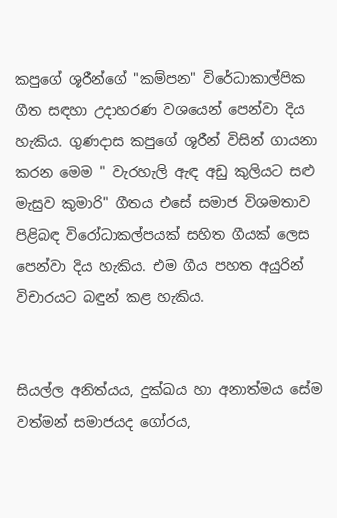කපුගේ ශූරීන්ගේ "කම්පන" විරේධාකාල්පික ගීත සඳහා උදාහරණ වශයෙන් පෙන්වා දිය හැකිය. ගුණදාස කපුගේ ශූරීන් විසින් ගායනා කරන මෙම " වැරහැලි ඇඳ අඩු කුලියට සළු මැසුව කුමාරි" ගීතය එසේ සමාජ විශමතාව පිළිබඳ විරෝධාකල්පයක් සහිත ගීයක් ලෙස පෙන්වා දිය හැකිය. එම ගීය පහත අයුරින් විචාරයට බඳුන් කළ හැකිය.


සියල්ල අනිත්යය, දුක්ඛය හා අනාත්මය සේම වත්මන් සමාජයද ගෝරය,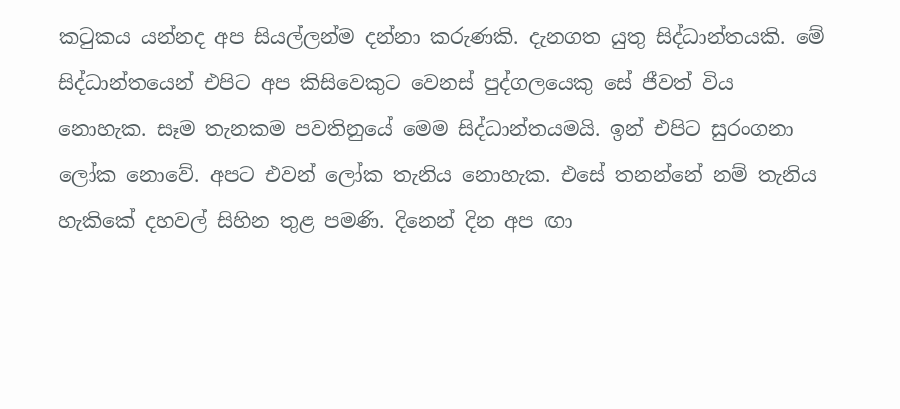කටුකය යන්නද අප සියල්ලන්ම දන්නා කරුණකි. දැනගත යුතු සිද්ධාන්තයකි. මේ සිද්ධාන්තයෙන් එපිට අප කිසිවෙකුට වෙනස් පුද්ගලයෙකු සේ ජීවත් විය නොහැක. සෑම තැනකම පවතිනුයේ මෙම සිද්ධාන්තයමයි. ඉන් එපිට සුරංගනා ලෝක නොවේ. අපට එවන් ලෝක තැනිය නොහැක. එසේ තනන්නේ නම් තැනිය හැකිකේ දහවල් සිහින තුළ පමණි. දිනෙන් දින අප ඟා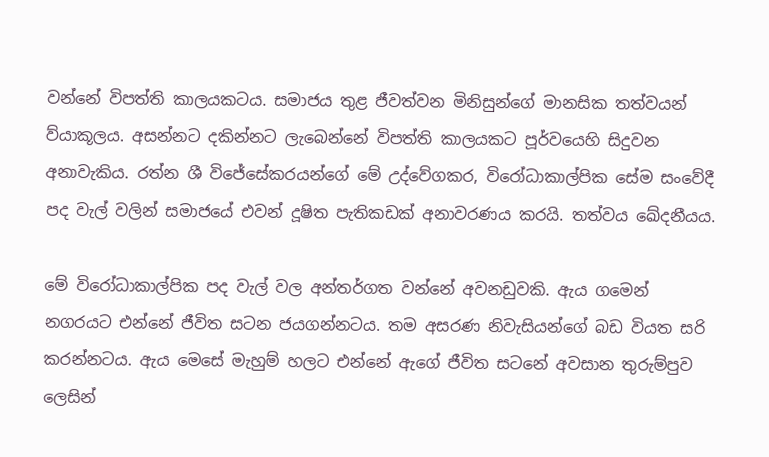වන්නේ විපත්ති කාලයකටය. සමාජය තුළ ජීවත්වන මිනිසුන්ගේ මානසික තත්වයන් ව්යාකූලය. අසන්නට දකින්නට ලැබෙන්නේ විපත්ති කාලයකට පූර්වයෙහි සිදුවන අනාවැකිය. රත්න ශී විජේසේකරයන්ගේ මේ උද්වේගකර, විරෝධාකාල්පික සේම සංවේදී පද වැල් වලින් සමාජයේ එවන් දූෂිත පැතිකඩක් අනාවරණය කරයි. තත්වය ඛේදනීයය.

මේ විරෝධාකාල්පික පද වැල් වල අන්තර්ගත වන්නේ අවනඩුවකි. ඇය ගමෙන් නගරයට එන්නේ ජීවිත සටන ජයගන්නටය. තම අසරණ නිවැසියන්ගේ බඩ වියත සරි කරන්නටය. ඇය මෙසේ මැහුම් හලට එන්නේ ඇගේ ජීවිත සටනේ අවසාන තුරුම්පුව ලෙසින්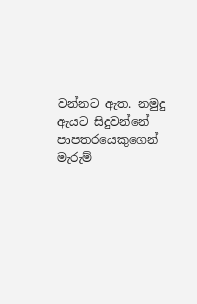වන්නට ඇත. නමුදු ඇයට සිදුවන්නේ පාපතරයෙකුගෙන් මැරුම්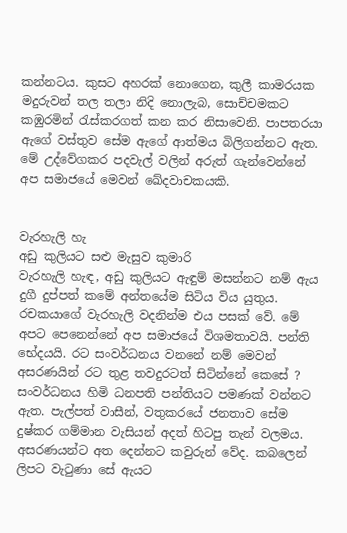කන්නටය. කුසට අහරක් නොගෙන, කුලී කාමරයක මදුරුවන් තල තලා නිදි නොලැබ, සොච්චමකට කඹුරමින් රැස්කරගත් කන කර නිසාවෙනි. පාපතරයා ඇගේ වස්තුව සේම ඇගේ ආත්මය බිලිගන්නට ඇත. මේ උද්වේගකර පදවැල් වලින් අරුත් ගැන්වෙන්නේ අප සමාජයේ මෙවන් ඛේදවාචකයකි.


වැරහැලි හැ
අඩු කුලියට සළු මැසුව කුමාරි
වැරහැලි හැඳ, අඩු කුලියට ඇඳුම් මසන්නට නම් ඇය දුගී දුප්පත් කමේ අන්තයේම සිටිය විය යුතුය. රචකයාගේ වැරහැලි වදනින්ම එය පසක් වේ. මේ අපට පෙනෙන්නේ අප සමාජයේ විශමතාවයි. පන්ති භේදයයි. රට සංවර්ධනය වනනේ නම් මෙවන් අසරණයින් රට තුළ තවදුරටත් සිටින්නේ කෙසේ ? සංවර්ධනය හිමි ධනපති පන්තියට පමණක් වන්නට ඇත. පැල්පත් වාසීන්, වතුකරයේ ජනතාව සේම දුෂ්කර ගම්මාන වැසියන් අදත් හිටපු තැන් වලමය. අසරණයන්ට අත දෙන්නට කවුරුන් වේද. කබලෙන් ලිපට වැටුණා සේ ඇයට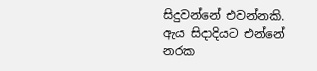සිදුවන්නේ එවන්නකි. ඇය සිදාදියට එන්නේ නරක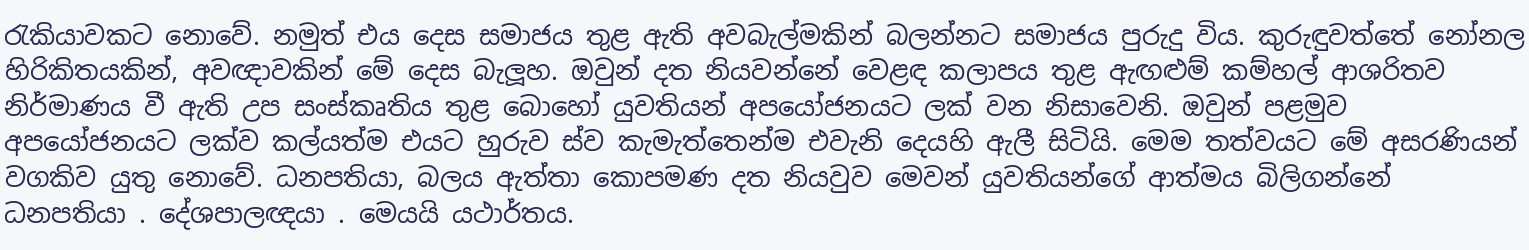රැකියාවකට නොවේ. නමුත් එය දෙස සමාජය තුළ ඇති අවබැල්මකින් බලන්නට සමාජය පුරුදු විය. කුරුඳුවත්තේ නෝනල හිරිකිතයකින්, අවඥාවකින් මේ දෙස බැලූහ. ඔවුන් දත නියවන්නේ වෙළඳ කලාපය තුළ ඇඟළුම් කම්හල් ආශරිතව නිර්මාණය වී ඇති උප සංස්කෘතිය තුළ බොහෝ යුවතියන් අපයෝජනයට ලක් වන නිසාවෙනි. ඔවුන් පළමුව අපයෝජනයට ලක්ව කල්යත්ම එයට හුරුව ස්ව කැමැත්තෙන්ම එවැනි දෙයහි ඇලී සිටියි. මෙම තත්වයට මේ අසරණියන් වගකිව යුතු නොවේ. ධනපතියා, බලය ඇත්තා කොපමණ දත නියවුව මෙවන් යුවතියන්ගේ ආත්මය බිලිගන්නේ ධනපතියා . දේශපාලඥයා . මෙයයි යථාර්තය.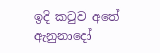ඉදි කටුව අතේ ඇනුනාදෝ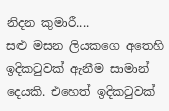නිදන කුමාරී....
සළු මසන ලියකගෙ අතෙහි ඉදිකටුවක් ඇනීම සාමාන් දෙයකි. එහෙත් ඉදිකටුවක්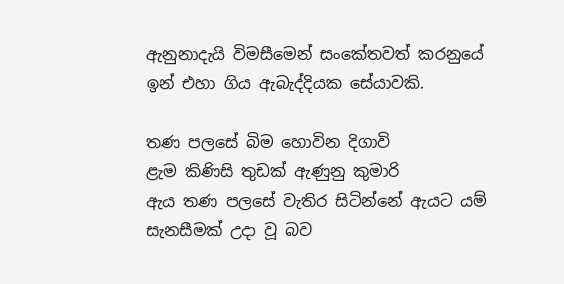ඇනුනාදැයි විමසීමෙන් සංකේතවත් කරනුයේ ඉන් එහා ගිය ඇබැද්දියක සේයාවකි.

තණ පලසේ බිම හොවින දිගාවි
ළැම කිණිසි තුඩක් ඇණුනු කුමාරි
ඇය තණ පලසේ වැතිර සිටින්නේ ඇයට යම් සැනසීමක් උදා වූ බව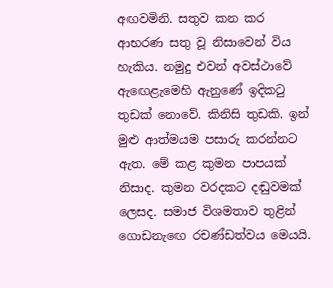අඟවමිනි. සතුව කන කර ආභරණ සතු වූ නිසාවෙන් විය හැකිය. නමුදු එවන් අවස්ථාවේ ඇඟෙළැමෙහි ඇනුණේ ඉදිකටු තුඩක් නොවේ. කිනිසි තුඩකි. ඉන් මුළු ආත්මයම පසාරු කරන්නට ඇත. මේ කළ කුමන පාපයක් නිසාද. කුමන වරදකට දඬුවමක් ලෙසද. සමාජ විශමතාව තුළින් ගොඩනැඟෙ රචණ්ඩත්වය මෙයයි.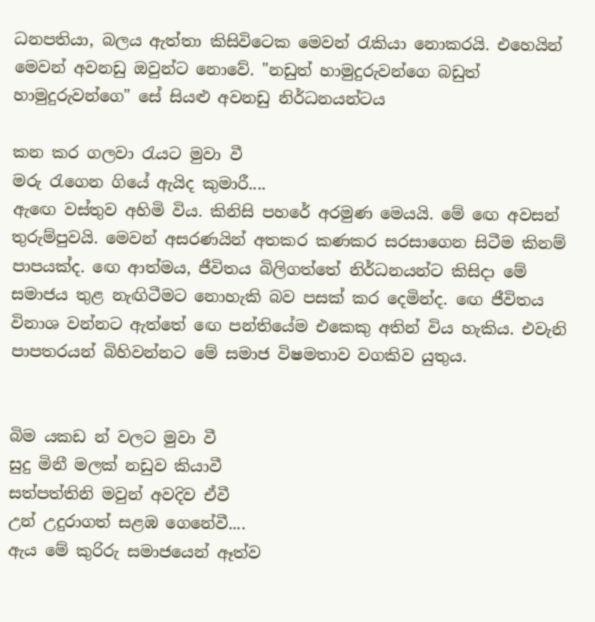ධනපතියා, බලය ඇත්තා කිසිවිටෙක මෙවන් රැකියා නොකරයි. එහෙයින් මෙවන් අවනඩු ඔවුන්ට නොවේ. "නඩුත් හාමුදුරුවන්ගෙ බඩුත් හාමුදුරුවන්ගෙ" සේ සියළු අවනඩු නිර්ධනයන්ටය

කන කර ගලවා රැයට මුවා වී
මරු රැගෙන ගියේ ඇයිද කුමාරී....
ඇඟෙ වස්තුව අහිමි විය. කිනිසි පහරේ අරමුණ මෙයයි. මේ ඟෙ අවසන් තුරුම්පුවයි. මෙවන් අසරණයින් අතකර කණකර සරසාගෙන සිටීම කිනම් පාපයක්ද. ඟෙ ආත්මය, ජීවිතය බිලිගත්තේ නිර්ධනයන්ට කිසිදා මේ සමාජය තුළ නැඟිටීමට නොහැකි බව පසක් කර දෙමින්ද. ඟෙ ජීවිතය විනාශ වන්නට ඇත්තේ ඟෙ පන්තියේම එකෙකු අතින් විය හැකිය. එවැනි පාපතරයන් බිහිවන්නට මේ සමාජ විෂමතාව වගකිව යුතුය.


බිම යකඩ න් වලට මුවා වී
සුදු මිනී මලක් නඩුව කියාවී
සත්පත්තිනි මවුන් අවදිව ඒවී
උන් උදුරාගත් සළඹ ගෙනේවී....
ඇය මේ කුරිරු සමාජයෙන් ඈත්ව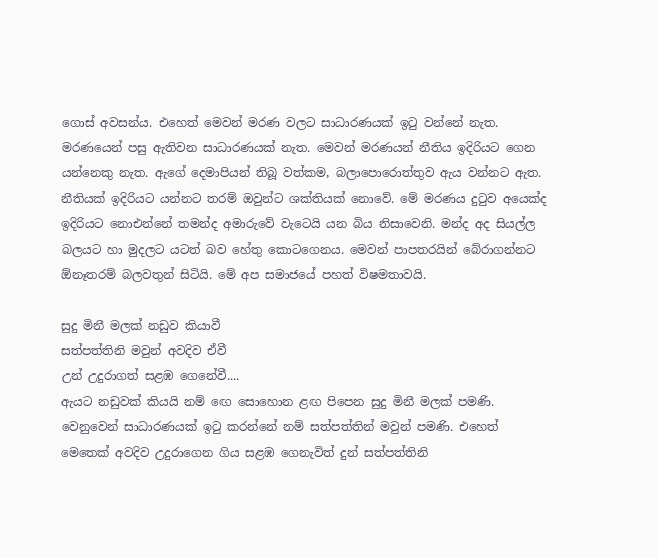ගොස් අවසන්ය. එහෙත් මෙවන් මරණ වලට සාධාරණයක් ඉටු වන්නේ නැත. මරණයෙන් පසු ඇතිවන සාධාරණයක් නැත. මෙවන් මරණයන් නීතිය ඉදිරියට ගෙන යන්නෙකු නැත. ඇගේ දෙමාපියන් තිබූ වත්කම, බලාපොරොත්තුව ඇය වන්නට ඇත. නීතියක් ඉදිරියට යන්නට තරම් ඔවුන්ට ශක්තියක් නොවේ. මේ මරණය දුටුව අයෙක්ද ඉදිරියට නොඑන්නේ තමන්ද අමාරුවේ වැටෙයි යන බිය නිසාවෙනි. මන්ද අද සියල්ල බලයට හා මුදලට යටත් බව හේතු කොටගෙනය. මෙවන් පාපතරයින් බේරාගන්නට  ඕනෑතරම් බලවතුන් සිටියි. මේ අප සමාජයේ පහත් විෂමතාවයි.

සුදු මිනී මලක් නඩුව කියාවී
සත්පත්තිනි මවුන් අවදිව ඒවී
උන් උදුරාගත් සළඹ ගෙනේවී....
ඇයට නඩුවක් කියයි නම් ඟෙ සොහොන ළඟ පිපෙන සුදු මිනී මලක් පමණි. වෙනුවෙන් සාධාරණයක් ඉටු කරන්නේ නම් සත්පත්තින් මවුන් පමණි. එහෙත් මෙතෙක් අවදිව උදුරාගෙන ගිය සළඹ ගෙනැවිත් දුන් සත්පත්තිනි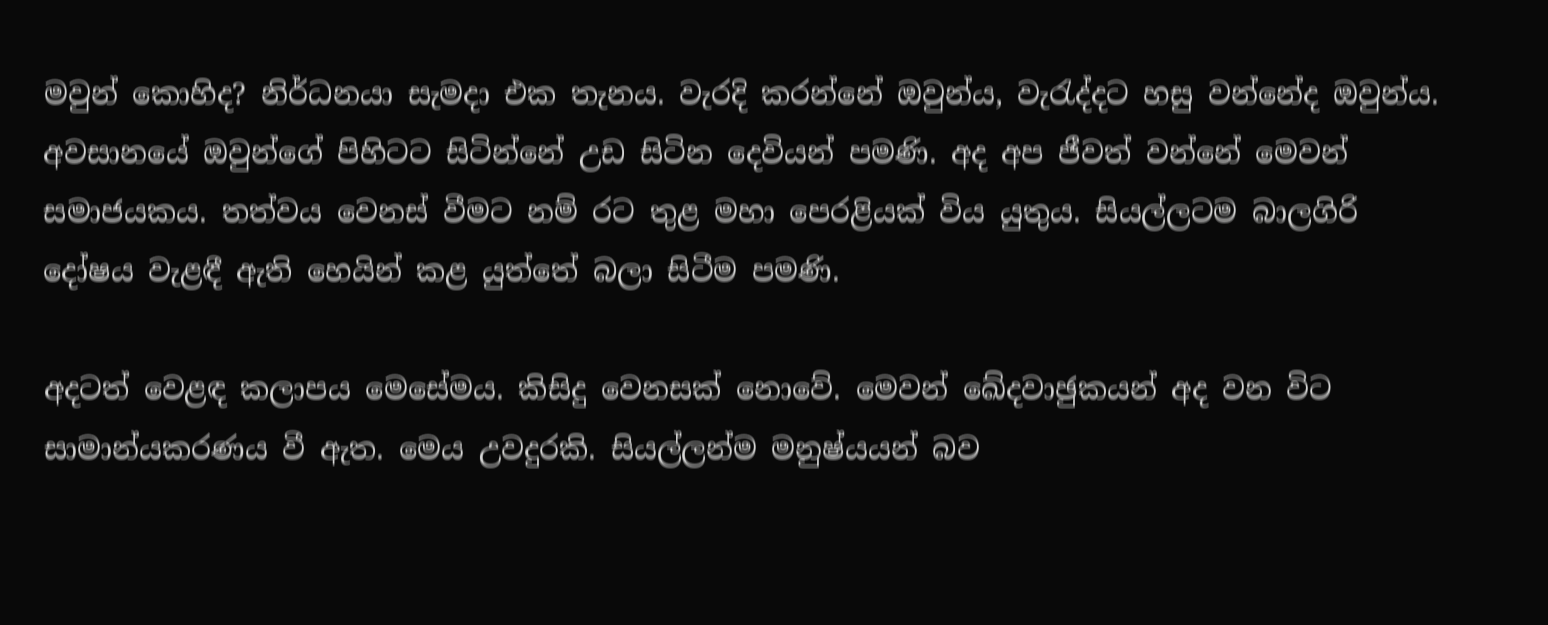මවුන් කොහිද? නිර්ධනයා සැමදා එක තැනය. වැරදි කරන්නේ ඔවුන්ය, වැරැද්දට හසු වන්නේද ඔවුන්ය. අවසානයේ ඔවුන්ගේ පිහිටට සිටින්නේ උඩ සිටින දෙවියන් පමණි. අද අප ජීවත් වන්නේ මෙවන් සමාජයකය. තත්වය වෙනස් වීමට නම් රට තුළ මහා පෙරළියක් විය යුතුය. සියල්ලටම බාලගිරි දෝෂය වැළඳී ඇති හෙයින් කළ යුත්තේ බලා සිටීම පමණි.

අදටත් වෙළඳ කලාපය මෙසේමය. කිසිදු වෙනසක් නොවේ. මෙවන් ඛේදවාඡුකයන් අද වන විට සාමාන්යකරණය වී ඇත. මෙය උවදුරකි. සියල්ලන්ම මනුෂ්යයන් බව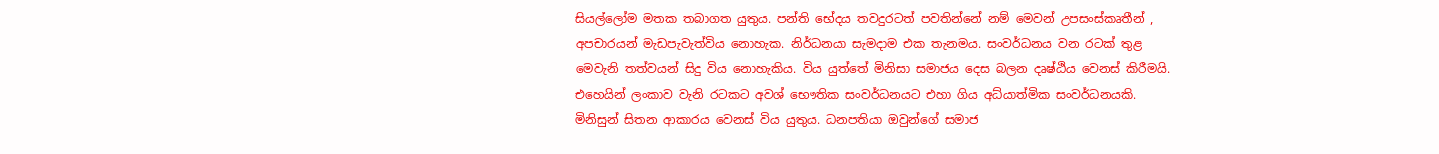සියල්ලෝම මතක තබාගත යුතුය. පන්ති භේදය තවදුරටත් පවතින්නේ නම් මෙවන් උපසංස්කෘතීන් , අපචාරයන් මැඩපැවැත්විය නොහැක. නිර්ධනයා සැමදාම එක තැනමය. සංවර්ධනය වන රටක් තුළ මෙවැනි තත්වයන් සිදු විය නොහැකිය. විය යුත්තේ මිනිසා සමාජය දෙස බලන දෘෂ්ඨිය වෙනස් කිරීමයි. එහෙයින් ලංකාව වැනි රටකට අවශ් භෞතික සංවර්ධනයට එහා ගිය අධ්යාත්මික සංවර්ධනයකි. මිනිසුන් සිතන ආකාරය වෙනස් විය යුතුය. ධනපතියා ඔවුන්ගේ සමාජ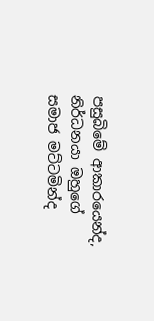පසුබිමේ ආකාරයෙන්ද, නිර්ධනයා ඔහුගේ සමාජ මට්ටමින්ද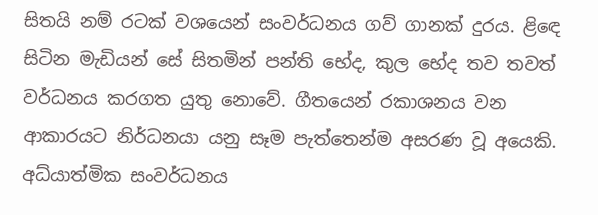සිතයි නම් රටක් වශයෙන් සංවර්ධනය ගව් ගානක් දුරය. ළිඳෙ සිටින මැඩියන් සේ සිතමින් පන්ති භේද, කුල භේද තව තවත් වර්ධනය කරගත යුතු නොවේ. ගීතයෙන් රකාශනය වන ආකාරයට නිර්ධනයා යනු සෑම පැත්තෙන්ම අසරණ වූ අයෙකි. අධ්යාත්මික සංවර්ධනය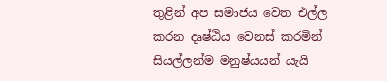තුළින් අප සමාජය වෙත එල්ල කරන දෘෂ්ඨිය වෙනස් කරමින් සියල්ලන්ම මනුෂ්යයන් යැයි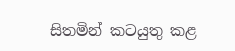සිතමින් කටයුතු කළ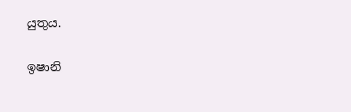යුතුය.

ඉෂානි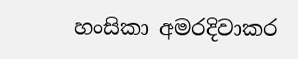හංසිකා අමරදිවාකර